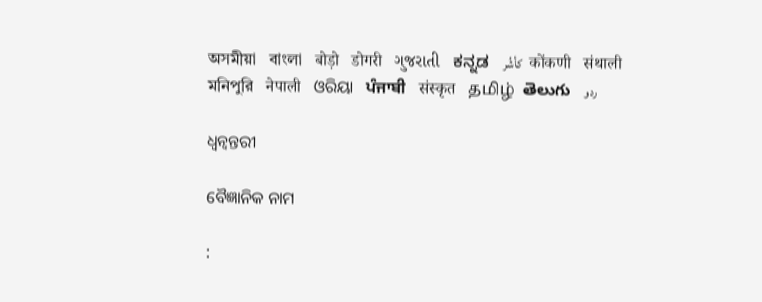অসমীয়া   বাংলা   बोड़ो   डोगरी   ગુજરાતી   ಕನ್ನಡ   كأشُر   कोंकणी   संथाली   মনিপুরি   नेपाली   ଓରିୟା   ਪੰਜਾਬੀ   संस्कृत   தமிழ்  తెలుగు   ردو

ଧ୍ଵନ୍ଵନ୍ତରୀ

ବୈଜ୍ଞାନିକ ନାମ

: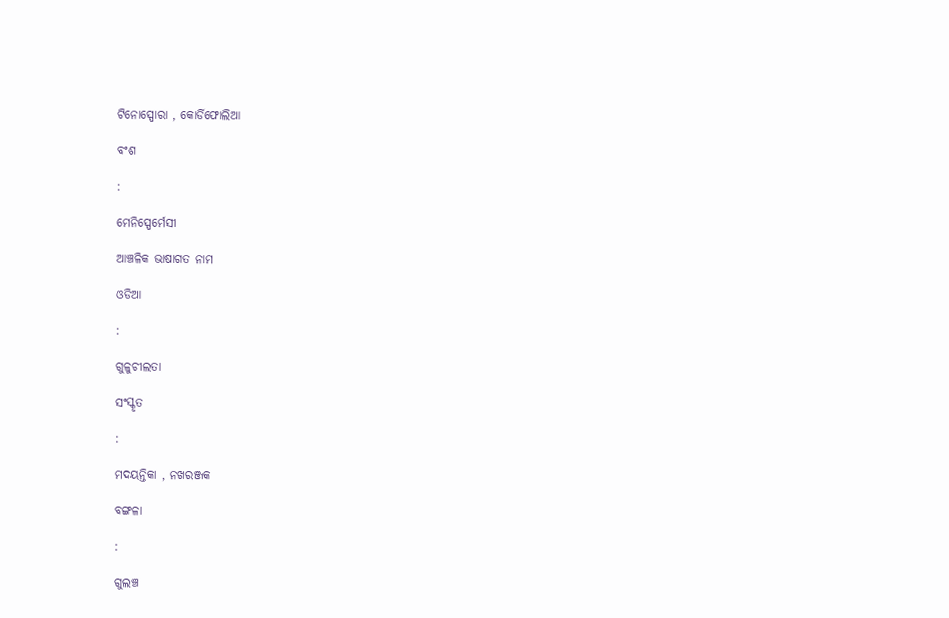ଟିନୋସ୍ପୋରା , କୋର୍ଡିଫୋଲିଆ

ବଂଶ

:

ମେନିସ୍ପେର୍ମେସୀ

ଆଞ୍ଚଳିକ ଭାଷାଗତ ନାମ

ଓଡିଆ

:

ଗୁଳୁଚୀଲତା

ସଂସ୍କୃତ

:

ମଦୟନ୍ତିକା , ନଖରଞ୍ଜକ

ବଙ୍ଗଳା

:

ଗୁଲଞ୍ଚ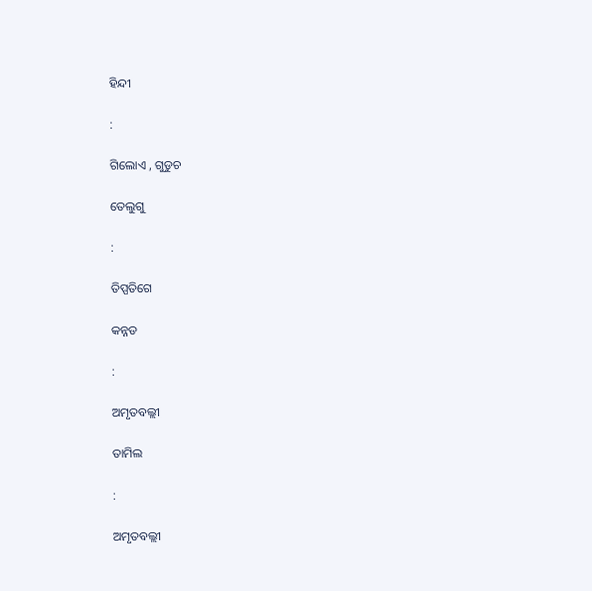ହିନ୍ଦୀ

:

ଗିଲୋଏ , ଗୁଡୁଚ

ତେଲୁଗୁ

:

ତିପ୍ପତିଗେ

କନ୍ନଡ

:

ଅମୃତବଲ୍ଲୀ

ତାମିଲ

:

ଅମୃତବଲ୍ଲୀ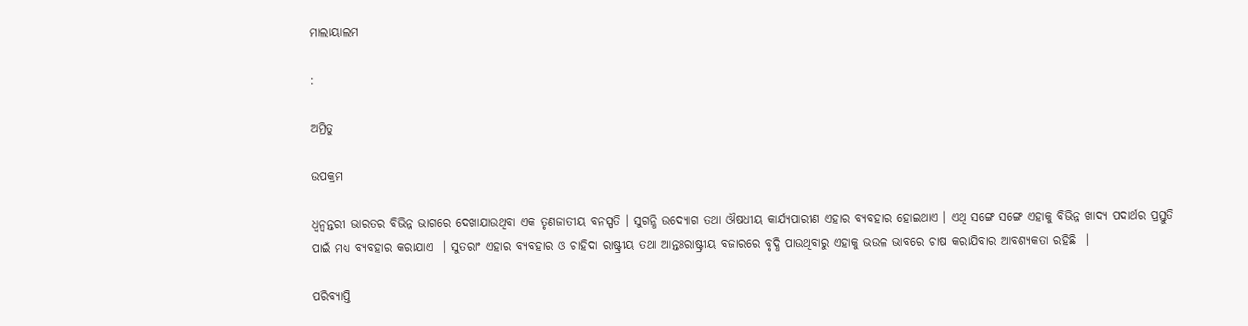ମାଲାୟାଲମ

:

ଅମ୍ରିତୁ

ଉପକ୍ରମ

ଧ୍ଵନ୍ଵନ୍ତରୀ ଭାରତର ବିଭିନ୍ନ ଭାଗରେ ଦେଖାଯାଉଥିବା ଏକ ତୃଣଜାତୀୟ ବନସ୍ପତି । ସୁଗନ୍ଧି ଉଦ୍ୟୋଗ ତଥା ଔଷଧୀୟ କାର୍ଯ୍ୟପାରୀଣ ଏହାର ବ୍ୟବହାର ହୋଇଥାଏ । ଏଥି ସଙ୍ଗେ ସଙ୍ଗେ ଏହାକୁ ବିଭିନ୍ନ ଖାଦ୍ୟ ପଦାର୍ଥର ପ୍ରସ୍ତୁତି ପାଇଁ ମଧ୍ୟ ବ୍ୟବହାର କରାଯାଏ  । ସୁତରାଂ ଏହାର ବ୍ୟବହାର ଓ ଚାହିଦା ରାଷ୍ଟ୍ରୀୟ ତଥା ଆନ୍ତଃରାଷ୍ଟ୍ରୀୟ ବଜାରରେ ବୃଦ୍ଧି ପାଉଥିବାରୁ ଏହାକୁ ଭଉଳ ଭାବରେ ଚାଷ କରାଯିବାର ଆବଶ୍ୟକତା ରହିଛି  ।

ପରିବ୍ୟାପ୍ତି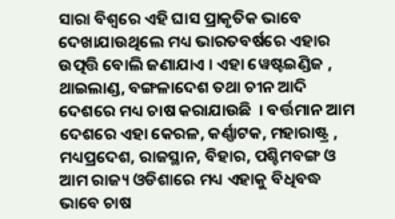ସାରା ବିଶ୍ଵରେ ଏହି ଘାସ ପ୍ରାକୃତିକ ଭାବେ ଦେଖାଯାଉଥିଲେ ମଧ୍ୟ ଭାରତବର୍ଷରେ ଏହାର ଉତ୍ପତ୍ତି ବୋଲି ଜଣାଯାଏ । ଏହା ୱେଷ୍ଟଇଣ୍ଡିଜ , ଥାଇଲାଣ୍ଡ, ବଙ୍ଗଳାଦେଶ ତଥା ଚୀନ ଆଦି ଦେଶରେ ମଧ୍ୟ ଚାଷ କରାଯାଉଛି  । ବର୍ତ୍ତମାନ ଆମ ଦେଶରେ ଏହା କେରଳ, କର୍ଣ୍ଣାଟକ, ମହାରାଷ୍ଟ୍ର , ମଧ୍ୟପ୍ରଦେଶ, ରାଜସ୍ଥାନ, ବିହାର, ପଶ୍ଚିମବଙ୍ଗ ଓ ଆମ ରାଜ୍ୟ ଓଡିଶାରେ ମଧ୍ୟ ଏହାକୁ ବିଧିବଦ୍ଧ ଭାବେ ଚାଷ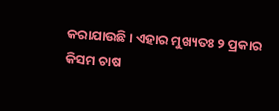କରାଯାଉଛି । ଏହାର ମୁଖ୍ୟତଃ ୨ ପ୍ରକାର କିସମ ଚାଷ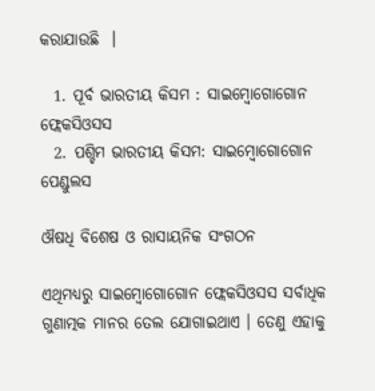କରାଯାଉଛି  ।

  1. ପୂର୍ବ ଭାରତୀୟ କିସମ : ସାଇମ୍ବୋଗୋଗୋନ ଫ୍ଲେକସିଓସସ
  2. ପଶ୍ଚିମ ଭାରତୀୟ କିସମ: ସାଇମ୍ବୋଗୋଗୋନ ପେଣ୍ଡୁଲସ

ଔଷଧି ବିଶେଷ ଓ ରାସାୟନିକ ସଂଗଠନ

ଏଥିମଧ୍ୟରୁ ସାଇମ୍ବୋଗୋଗୋନ ଫ୍ଲେକସିଓସସ ସର୍ବାଧିକ ଗୁଣାତ୍ମକ ମାନର ତେଲ ଯୋଗାଇଥାଏ । ତେଣୁ ଏହାକୁ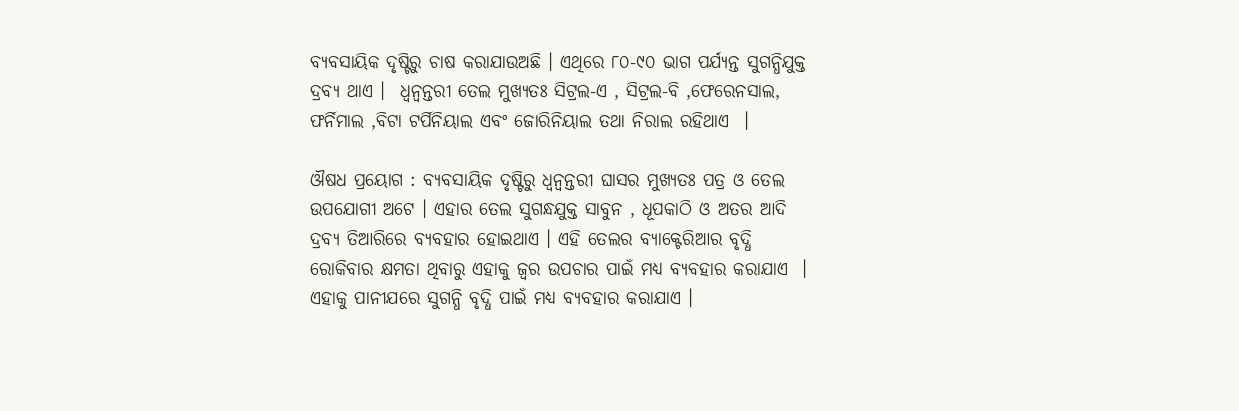ବ୍ୟବସାୟିକ ଦୃଷ୍ଟିରୁ ଚାଷ କରାଯାଉଅଛି । ଏଥିରେ ୮୦-୯୦ ଭାଗ ପର୍ଯ୍ୟନ୍ତ ସୁଗନ୍ଧିଯୁକ୍ତ ଦ୍ରବ୍ୟ ଥାଏ ।  ଧ୍ଵନ୍ଵନ୍ତରୀ ତେଲ ମୁଖ୍ୟତଃ ସିଟ୍ରଲ-ଏ , ସିଟ୍ରଲ-ବି ,ଫେରେନସାଲ, ଫର୍ନିମାଲ ,ବିଟା ଟର୍ପିନିୟାଲ ଏବଂ ଜୋରିନିୟାଲ ତଥା ନିରାଲ ରହିଥାଏ  ।

ଔଷଧ ପ୍ରୟୋଗ : ବ୍ୟବସାୟିକ ଦୃଷ୍ଟିରୁ ଧ୍ଵନ୍ଵନ୍ତରୀ ଘାସର ମୁଖ୍ୟତଃ ପତ୍ର ଓ ତେଲ ଉପଯୋଗୀ ଅଟେ । ଏହାର ତେଲ ସୁଗନ୍ଧଯୁକ୍ତ ସାବୁନ , ଧୂପକାଠି ଓ ଅତର ଆଦି ଦ୍ରବ୍ୟ ତିଆରିରେ ବ୍ୟବହାର ହୋଇଥାଏ । ଏହି ତେଲର ବ୍ୟାକ୍ଟେରିଆର ବୃଦ୍ଧି ରୋକିବାର କ୍ଷମତା ଥିବାରୁ ଏହାକୁ ଜ୍ଵର ଉପଚାର ପାଇଁ ମଧ୍ୟ ବ୍ୟବହାର କରାଯାଏ  । ଏହାକୁ ପାନୀଯରେ ସୁଗନ୍ଧି ବୃଦ୍ଧି ପାଇଁ ମଧ୍ୟ ବ୍ୟବହାର କରାଯାଏ ।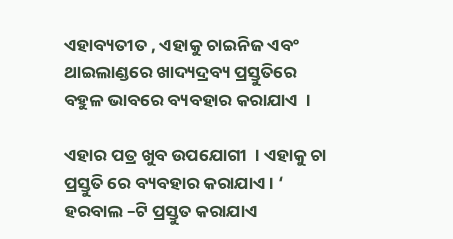ଏହାବ୍ୟତୀତ , ଏହାକୁ ଚାଇନିଜ ଏବଂ ଥାଇଲାଣ୍ଡରେ ଖାଦ୍ୟଦ୍ରବ୍ୟ ପ୍ରସ୍ତୁତିରେ ବହୁଳ ଭାବରେ ବ୍ୟବହାର କରାଯାଏ  ।

ଏହାର ପତ୍ର ଖୁବ ଉପଯୋଗୀ  । ଏହାକୁ ଚା ପ୍ରସ୍ତୁତି ରେ ବ୍ୟବହାର କରାଯାଏ । ‘ ହରବାଲ –ଟି ପ୍ରସ୍ତୁତ କରାଯାଏ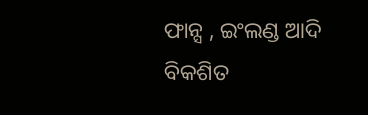ଫାନ୍ସ , ଇଂଲଣ୍ଡ ଆଦି ବିକଶିତ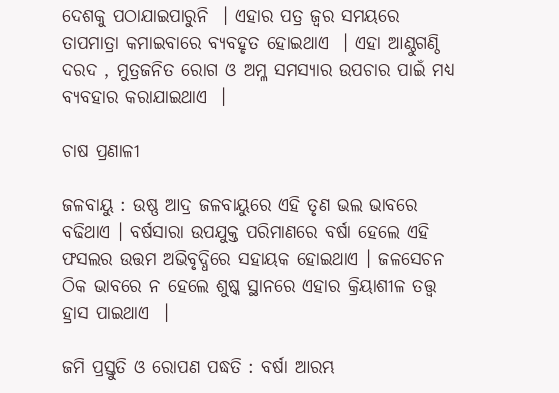ଦେଶକୁ ପଠାଯାଇପାରୁନି  । ଏହାର ପତ୍ର ଜ୍ଵର ସମୟରେ ତାପମାତ୍ରା କମାଇବାରେ ବ୍ୟବହୃତ ହୋଇଥାଏ  । ଏହା ଆଣ୍ଠୁଗଣ୍ଠି ଦରଦ , ମୁତ୍ରଜନିତ ରୋଗ ଓ ଅମ୍ଳ ସମସ୍ୟାର ଉପଚାର ପାଇଁ ମଧ୍ୟ ବ୍ୟବହାର କରାଯାଇଥାଏ  ।

ଚାଷ ପ୍ରଣାଳୀ

ଜଳବାୟୁ : ଉଷ୍ଣ ଆଦ୍ର ଜଳବାୟୁରେ ଏହି ତୃଣ ଭଲ ଭାବରେ ବଢିଥାଏ । ବର୍ଷସାରା ଉପଯୁକ୍ତ ପରିମାଣରେ ବର୍ଷା ହେଲେ ଏହି ଫସଲର ଉତ୍ତମ ଅଭିବୃଦ୍ଧିରେ ସହାୟକ ହୋଇଥାଏ । ଜଳସେଚନ ଠିକ ଭାବରେ ନ ହେଲେ ଶୁଷ୍କ ସ୍ଥାନରେ ଏହାର କ୍ରିୟାଶୀଳ ତତ୍ତ୍ଵ ହ୍ରାସ ପାଇଥାଏ  ।

ଜମି ପ୍ରସ୍ତୁତି ଓ ରୋପଣ ପଦ୍ଧତି : ବର୍ଷା ଆରମ୍ଭ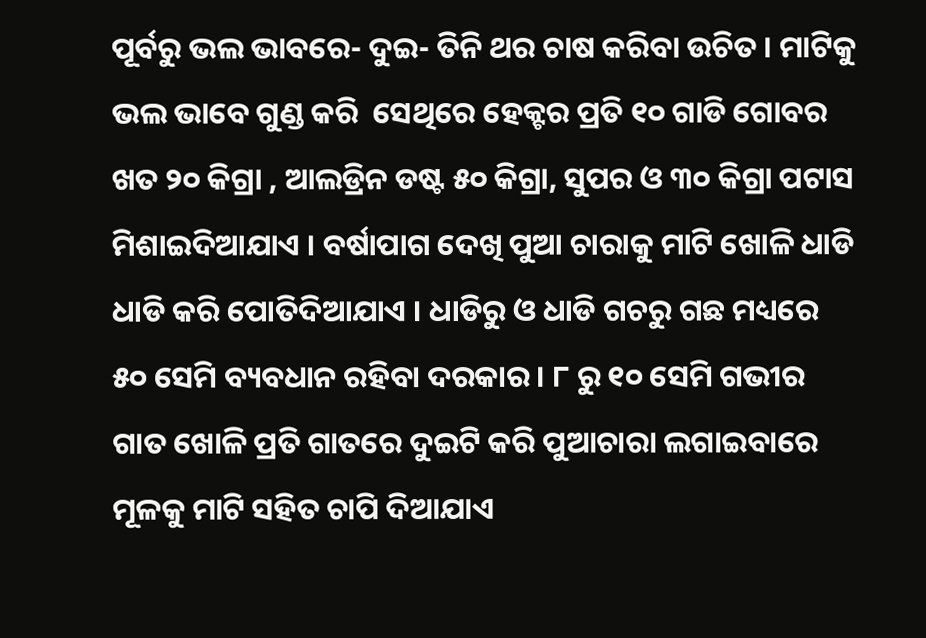ପୂର୍ବରୁ ଭଲ ଭାବରେ- ଦୁଇ- ତିନି ଥର ଚାଷ କରିବା ଉଚିତ । ମାଟିକୁ ଭଲ ଭାବେ ଗୁଣ୍ଡ କରି  ସେଥିରେ ହେକ୍ଟର ପ୍ରତି ୧୦ ଗାଡି ଗୋବର ଖତ ୨୦ କିଗ୍ରା , ଆଲଡ୍ରିନ ଡଷ୍ଟ ୫୦ କିଗ୍ରା, ସୁପର ଓ ୩୦ କିଗ୍ରା ପଟାସ ମିଶାଇଦିଆଯାଏ । ବର୍ଷାପାଗ ଦେଖି ପୁଆ ଚାରାକୁ ମାଟି ଖୋଳି ଧାଡି ଧାଡି କରି ପୋତିଦିଆଯାଏ । ଧାଡିରୁ ଓ ଧାଡି ଗଚରୁ ଗଛ ମଧ୍ୟରେ ୫୦ ସେମି ବ୍ୟବଧାନ ରହିବା ଦରକାର । ୮ ରୁ ୧୦ ସେମି ଗଭୀର ଗାତ ଖୋଳି ପ୍ରତି ଗାତରେ ଦୁଇଟି କରି ପୁଆଚାରା ଲଗାଇବାରେ ମୂଳକୁ ମାଟି ସହିତ ଚାପି ଦିଆଯାଏ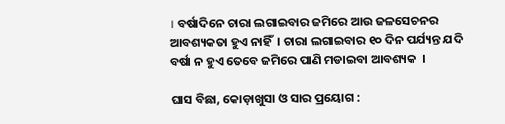। ବର୍ଷାଦିନେ ଚାରା ଲଗାଇବାର ଜମିରେ ଆଉ ଜଳସେଚନର ଆବଶ୍ୟକତା ହୁଏ ନାହିଁ  । ଚାରା ଲଗାଇବାର ୧୦ ଦିନ ପର୍ଯ୍ୟନ୍ତ ଯଦି ବର୍ଷା ନ ହୁଏ ତେବେ ଜମିରେ ପାଣି ମଡାଇବା ଆବଶ୍ୟକ  ।

ଘାସ ବିଛା, କୋଡ଼ାଖୁସା ଓ ସାର ପ୍ରୟୋଗ :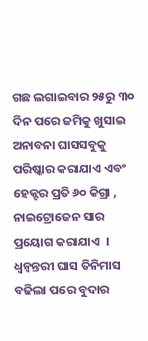ଗଛ ଲଗାଇବାର ୨୫ରୁ ୩୦ ଦିନ ପରେ ଜମିକୁ ଖୁସାଇ ଅନାବନା ଘାସସବୁକୁ ପରିଷ୍କାର କରାଯାଏ ଏବଂ ହେକ୍ଟର ପ୍ରତି ୬୦ କିଗ୍ରା , ନାଇଟ୍ରୋଜେନ ସାର ପ୍ରୟୋଗ କରାଯାଏ  ।  ଧ୍ଵନ୍ଵନ୍ତରୀ ଘାସ ତିନିମାସ ବଢିଲା ପରେ ବୁଦାର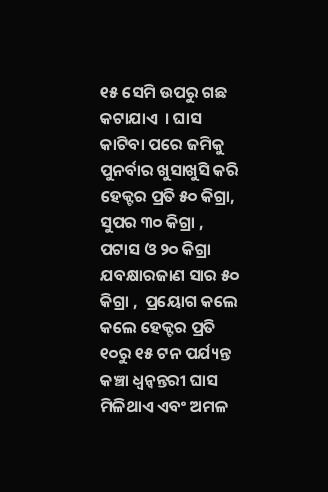୧୫ ସେମି ଉପରୁ ଗଛ କଟାଯାଏ  । ଘାସ କାଟିବା ପରେ ଜମିକୁ ପୁନର୍ବାର ଖୁସାଖୁସି କରି ହେକ୍ଟର ପ୍ରତି ୫୦ କିଗ୍ରା, ସୁପର ୩୦ କିଗ୍ରା , ପଟାସ ଓ ୨୦ କିଗ୍ରା ଯବକ୍ଷାରଜାଣ ସାର ୫୦ କିଗ୍ରା ,  ପ୍ରୟୋଗ କଲେ କଲେ ହେକ୍ଟର ପ୍ରତି ୧୦ରୁ ୧୫ ଟନ ପର୍ଯ୍ୟନ୍ତ କଞ୍ଚା ଧ୍ଵନ୍ଵନ୍ତରୀ ଘାସ ମିଳିଥାଏ ଏବଂ ଅମଳ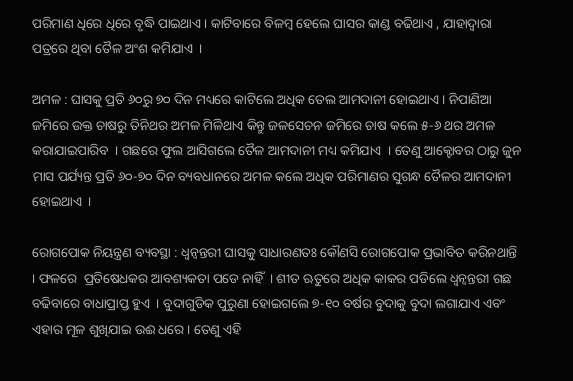ପରିମାଣ ଧିରେ ଧିରେ ବୃଦ୍ଧି ପାଇଥାଏ । କାଟିବାରେ ବିଳମ୍ବ ହେଲେ ଘାସର କାଣ୍ଡ ବଢିଥାଏ , ଯାହାଦ୍ଵାରା ପତ୍ରରେ ଥିବା ତୈଳ ଅଂଶ କମିଯାଏ  ।

ଅମଳ : ଘାସକୁ ପ୍ରତି ୬୦ରୁ ୭୦ ଦିନ ମଧ୍ୟରେ କାଟିଲେ ଅଧିକ ତେଲ ଆମଦାନୀ ହୋଇଥାଏ । ନିପାଣିଆ ଜମିରେ ଉକ୍ତ ଚାଷରୁ ତିନିଥର ଅମଳ ମିଳିଥାଏ କିନ୍ତୁ ଜଳସେଚନ ଜମିରେ ଚାଷ କଲେ ୫-୬ ଥର ଅମଳ କରାଯାଇପାରିବ  । ଗଛରେ ଫୁଲ ଆସିଗଲେ ତୈଳ ଆମଦାନୀ ମଧ୍ୟ କମିଯାଏ  । ତେଣୁ ଆକ୍ଟୋବର ଠାରୁ ଜୁନ ମାସ ପର୍ଯ୍ୟନ୍ତ ପ୍ରତି ୬୦-୭୦ ଦିନ ବ୍ୟବଧାନରେ ଅମଳ କଲେ ଅଧିକ ପରିମାଣର ସୁଗନ୍ଧ ତୈଳର ଆମଦାନୀ ହୋଇଥାଏ  ।

ରୋଗପୋକ ନିୟନ୍ତ୍ରଣ ବ୍ୟବସ୍ଥା : ଧ୍ଵନ୍ଵନ୍ତରୀ ଘାସକୁ ସାଧାରଣତଃ କୌଣସି ରୋଗପୋକ ପ୍ରଭାବିତ କରିନଥାନ୍ତି  । ଫଳରେ  ପ୍ରତିଷେଧକର ଆବଶ୍ୟକତା ପଡେ ନାହିଁ  । ଶୀତ ଋତୁରେ ଅଧିକ କାକର ପଡିଲେ ଧ୍ଵନ୍ଵନ୍ତରୀ ଗଛ ବଢିବାରେ ବାଧାପ୍ରାପ୍ତ ହୁଏ  । ବୁଦାଗୁଡିକ ପୁରୁଣା ହୋଇଗଲେ ୭-୧୦ ବର୍ଷର ବୁଦାକୁ ବୁଦା ଲଗାଯାଏ ଏବଂ ଏହାର ମୂଳ ଶୁଖିଯାଇ ଉଈ ଧରେ । ତେଣୁ ଏହି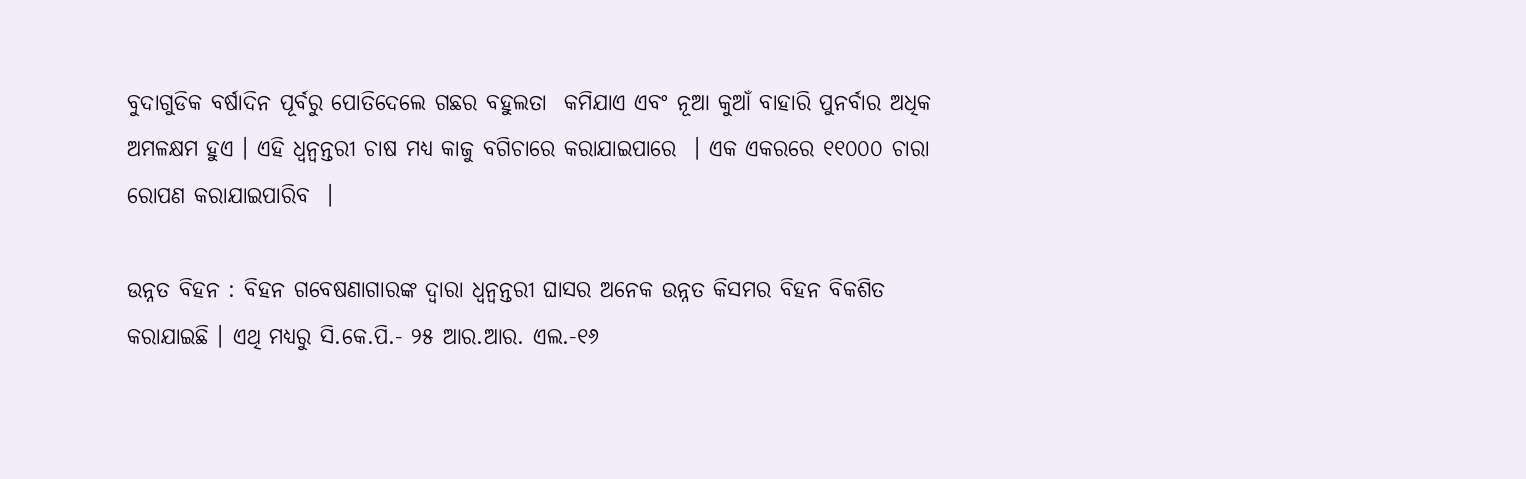ବୁଦାଗୁଡିକ ବର୍ଷାଦିନ ପୂର୍ବରୁ ପୋତିଦେଲେ ଗଛର ବହୁଲତା  କମିଯାଏ ଏବଂ ନୂଆ କୁଆଁ ବାହାରି ପୁନର୍ବାର ଅଧିକ ଅମଳକ୍ଷମ ହୁଏ । ଏହି ଧ୍ଵନ୍ଵନ୍ତରୀ ଚାଷ ମଧ୍ୟ କାଜୁ ବଗିଚାରେ କରାଯାଇପାରେ  । ଏକ ଏକରରେ ୧୧୦୦୦ ଚାରା ରୋପଣ କରାଯାଇପାରିବ  ।

ଉନ୍ନତ ବିହନ : ବିହନ ଗବେଷଣାଗାରଙ୍କ ଦ୍ଵାରା ଧ୍ଵନ୍ଵନ୍ତରୀ ଘାସର ଅନେକ ଉନ୍ନତ କିସମର ବିହନ ବିକଶିତ କରାଯାଇଛି । ଏଥି ମଧ୍ୟରୁ ସି.କେ.ପି.- ୨୫ ଆର.ଆର. ଏଲ.-୧୬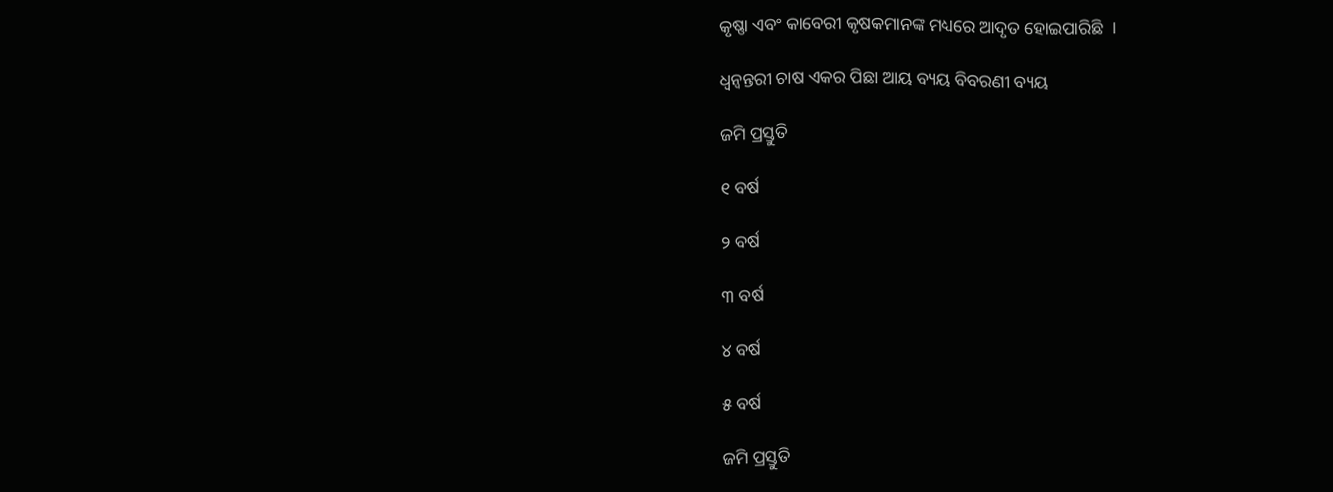କୃଷ୍ଣା ଏବଂ କାବେରୀ କୃଷକମାନଙ୍କ ମଧ୍ୟରେ ଆଦୃତ ହୋଇପାରିଛି  ।

ଧ୍ଵନ୍ଵନ୍ତରୀ ଚାଷ ଏକର ପିଛା ଆୟ ବ୍ୟୟ ବିବରଣୀ ବ୍ୟୟ

ଜମି ପ୍ରସ୍ତୁତି

୧ ବର୍ଷ

୨ ବର୍ଷ

୩ ବର୍ଷ

୪ ବର୍ଷ

୫ ବର୍ଷ

ଜମି ପ୍ରସ୍ତୁତି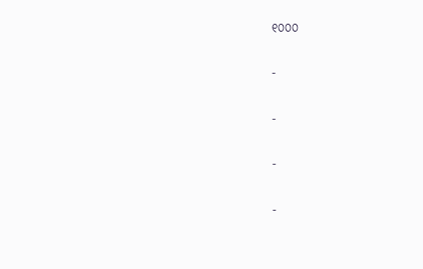୧୦୦୦

-

-

-

-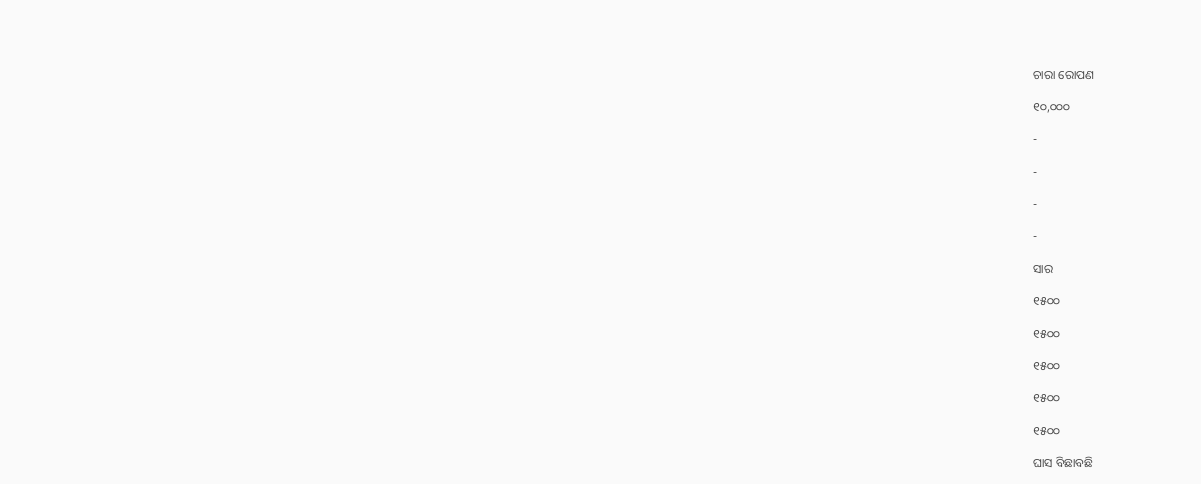ଚାରା ରୋପଣ

୧୦,୦୦୦

-

-

-

-

ସାର

୧୫୦୦

୧୫୦୦

୧୫୦୦

୧୫୦୦

୧୫୦୦

ଘାସ ବିଛାବଛି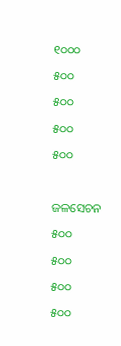୧୦୦୦

୫୦୦

୫୦୦

୫୦୦

୫୦୦



ଜଳସେଚନ

୫୦୦

୫୦୦

୫୦୦

୫୦୦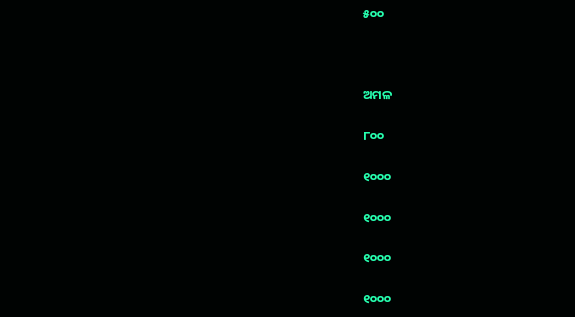୫୦୦



ଅମଳ

୮୦୦

୧୦୦୦

୧୦୦୦

୧୦୦୦

୧୦୦୦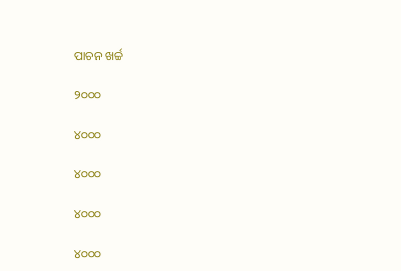ପାଚନ ଖର୍ଚ୍ଚ

୨୦୦୦

୪୦୦୦

୪୦୦୦

୪୦୦୦

୪୦୦୦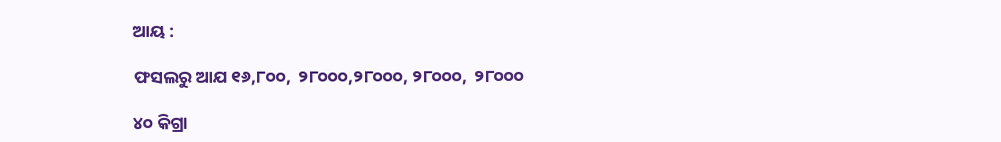ଆୟ :

ଫସଲରୁ ଆଯ ୧୬,୮୦୦,  ୨୮୦୦୦,୨୮୦୦୦, ୨୮୦୦୦,  ୨୮୦୦୦

୪୦ କିଗ୍ରା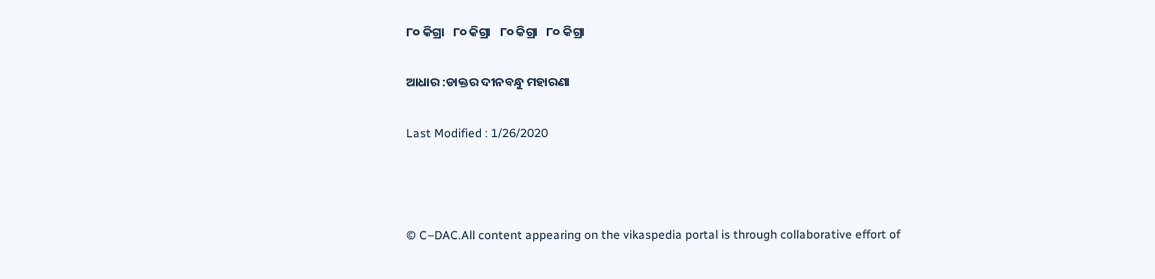୮୦ କିଗ୍ରା   ୮୦ କିଗ୍ରା   ୮୦ କିଗ୍ରା   ୮୦ କିଗ୍ରା

ଆଧାର :ଡାକ୍ତର ଦୀନବନ୍ଧୁ ମହାରଣା

Last Modified : 1/26/2020



© C–DAC.All content appearing on the vikaspedia portal is through collaborative effort of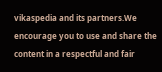vikaspedia and its partners.We encourage you to use and share the content in a respectful and fair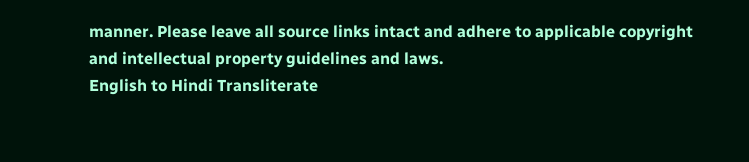manner. Please leave all source links intact and adhere to applicable copyright and intellectual property guidelines and laws.
English to Hindi Transliterate